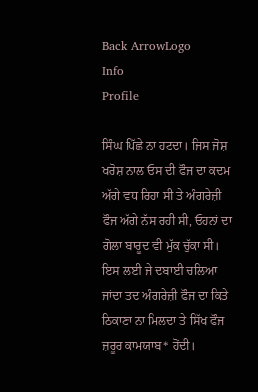Back ArrowLogo
Info
Profile

ਸਿੰਘ ਪਿੱਛੇ ਨਾ ਹਟਦਾ। ਜਿਸ ਜੋਸ਼ ਖਰੋਸ਼ ਨਾਲ ਓਸ ਦੀ ਫੌਜ ਦਾ ਕਦਮ ਅੱਗੇ ਵਧ ਰਿਹਾ ਸੀ ਤੇ ਅੰਗਰੇਜ਼ੀ ਫੌਜ ਅੱਗੇ ਨੱਸ ਰਹੀ ਸੀ, ਓਹਨਾਂ ਦਾ ਗੋਲਾ ਬਾਰੂਦ ਵੀ ਮੁੱਕ ਚੁੱਕਾ ਸੀ। ਇਸ ਲਈ ਜੇ ਦਬਾਈ ਚਲਿਆ ਜਾਂਦਾ ਤਦ ਅੰਗਰੇਜ਼ੀ ਫੌਜ ਦਾ ਕਿਤੇ ਠਿਕਾਣਾ ਨਾ ਮਿਲਦਾ ਤੇ ਸਿੱਖ ਫੌਜ ਜ਼ਰੂਰ ਕਾਮਯਾਬ* ਹੋਂਦੀ।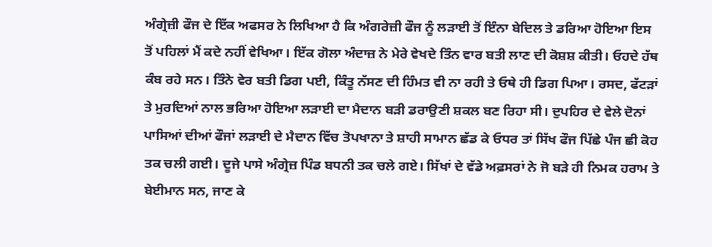ਅੰਗ੍ਰੇਜ਼ੀ ਫੌਜ ਦੇ ਇੱਕ ਅਫਸਰ ਨੇ ਲਿਖਿਆ ਹੈ ਕਿ ਅੰਗਰੇਜ਼ੀ ਫੌਜ ਨੂੰ ਲੜਾਈ ਤੋਂ ਇੰਨਾ ਬੇਦਿਲ ਤੇ ਡਰਿਆ ਹੋਇਆ ਇਸ ਤੋਂ ਪਹਿਲਾਂ ਮੈਂ ਕਦੇ ਨਹੀਂ ਵੇਖਿਆ। ਇੱਕ ਗੋਲਾ ਅੰਦਾਜ਼ ਨੇ ਮੇਰੇ ਵੇਖਦੇ ਤਿੰਨ ਵਾਰ ਬਤੀ ਲਾਣ ਦੀ ਕੋਸ਼ਸ਼ ਕੀਤੀ। ਓਹਦੇ ਹੱਥ ਕੰਬ ਰਹੇ ਸਨ। ਤਿੰਨੇ ਵੇਰ ਬਤੀ ਡਿਗ ਪਈ, ਕਿੰਤੂ ਨੱਸਣ ਦੀ ਹਿੰਮਤ ਵੀ ਨਾ ਰਹੀ ਤੇ ਓਥੇ ਹੀ ਡਿਗ ਪਿਆ। ਰਸਦ, ਫੱਟੜਾਂ ਤੇ ਮੁਰਦਿਆਂ ਨਾਲ ਭਰਿਆ ਹੋਇਆ ਲੜਾਈ ਦਾ ਮੈਦਾਨ ਬੜੀ ਡਰਾਉਣੀ ਸ਼ਕਲ ਬਣ ਰਿਹਾ ਸੀ। ਦੁਪਹਿਰ ਦੇ ਵੇਲੇ ਦੋਨਾਂ ਪਾਸਿਆਂ ਦੀਆਂ ਫੌਜਾਂ ਲੜਾਈ ਦੇ ਮੈਦਾਨ ਵਿੱਚ ਤੋਪਖਾਨਾ ਤੇ ਸ਼ਾਹੀ ਸਾਮਾਨ ਛੱਡ ਕੇ ਓਧਰ ਤਾਂ ਸਿੱਖ ਫੌਜ ਪਿੱਛੇ ਪੰਜ ਛੀ ਕੋਹ ਤਕ ਚਲੀ ਗਈ। ਦੂਜੇ ਪਾਸੇ ਅੰਗ੍ਰੇਜ਼ ਪਿੰਡ ਬਧਨੀ ਤਕ ਚਲੇ ਗਏ। ਸਿੱਖਾਂ ਦੇ ਵੱਡੇ ਅਫ਼ਸਰਾਂ ਨੇ ਜੋ ਬੜੇ ਹੀ ਨਿਮਕ ਹਰਾਮ ਤੇ ਬੇਈਮਾਨ ਸਨ, ਜਾਣ ਕੇ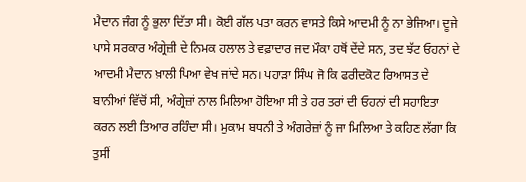ਮੈਦਾਨ ਜੰਗ ਨੂੰ ਭੁਲਾ ਦਿੱਤਾ ਸੀ। ਕੋਈ ਗੱਲ ਪਤਾ ਕਰਨ ਵਾਸਤੇ ਕਿਸੇ ਆਦਮੀ ਨੂੰ ਨਾ ਭੇਜਿਆ। ਦੂਜੇ ਪਾਸੇ ਸਰਕਾਰ ਅੰਗ੍ਰੇਜ਼ੀ ਦੇ ਨਿਮਕ ਹਲਾਲ ਤੇ ਵਫ਼ਾਦਾਰ ਜਦ ਮੌਕਾ ਹਥੋਂ ਦੇਂਦੇ ਸਨ, ਤਦ ਝੱਟ ਓਹਨਾਂ ਦੇ ਆਦਮੀ ਮੈਦਾਨ ਖ਼ਾਲੀ ਪਿਆ ਵੇਖ ਜਾਂਦੇ ਸਨ। ਪਹਾੜਾ ਸਿੰਘ ਜੋ ਕਿ ਫਰੀਦਕੋਟ ਰਿਆਸਤ ਦੇ ਬਾਨੀਆਂ ਵਿੱਚੋਂ ਸੀ, ਅੰਗ੍ਰੇਜ਼ਾਂ ਨਾਲ ਮਿਲਿਆ ਹੋਇਆ ਸੀ ਤੇ ਹਰ ਤਰਾਂ ਦੀ ਓਹਨਾਂ ਦੀ ਸਹਾਇਤਾ ਕਰਨ ਲਈ ਤਿਆਰ ਰਹਿੰਦਾ ਸੀ। ਮੁਕਾਮ ਬਧਨੀ ਤੇ ਅੰਗਰੇਜ਼ਾਂ ਨੂੰ ਜਾ ਮਿਲਿਆ ਤੇ ਕਹਿਣ ਲੱਗਾ ਕਿ ਤੁਸੀਂ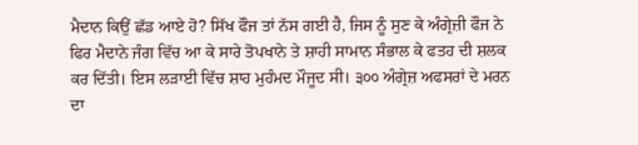ਮੈਦਾਨ ਕਿਉਂ ਛੱਡ ਆਏ ਹੋ? ਸਿੱਖ ਫੌਜ ਤਾਂ ਨੱਸ ਗਈ ਹੈ, ਜਿਸ ਨੂੰ ਸੁਣ ਕੇ ਅੰਗ੍ਰੇਜ਼ੀ ਫੌਜ ਨੇ ਫਿਰ ਮੈਦਾਨੇ ਜੰਗ ਵਿੱਚ ਆ ਕੇ ਸਾਰੇ ਤੋਪਖਾਨੇ ਤੇ ਸ਼ਾਹੀ ਸਾਮਾਨ ਸੰਭਾਲ ਕੇ ਫਤਹ ਦੀ ਸ਼ਲਕ ਕਰ ਦਿੱਤੀ। ਇਸ ਲੜਾਈ ਵਿੱਚ ਸ਼ਾਹ ਮੁਹੰਮਦ ਮੌਜੂਦ ਸੀ। ੩੦੦ ਅੰਗ੍ਰੇਜ਼ ਅਫਸਰਾਂ ਦੇ ਮਰਨ ਦਾ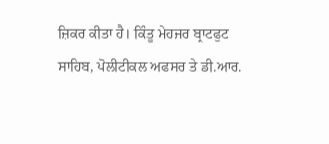ਜ਼ਿਕਰ ਕੀਤਾ ਹੈ। ਕਿੰਤੂ ਮੇਹਜਰ ਬ੍ਰਾਟਫੁਟ ਸਾਹਿਬ, ਪੋਲੀਟੀਕਲ ਅਫਸਰ ਤੇ ਡੀ.ਆਰ.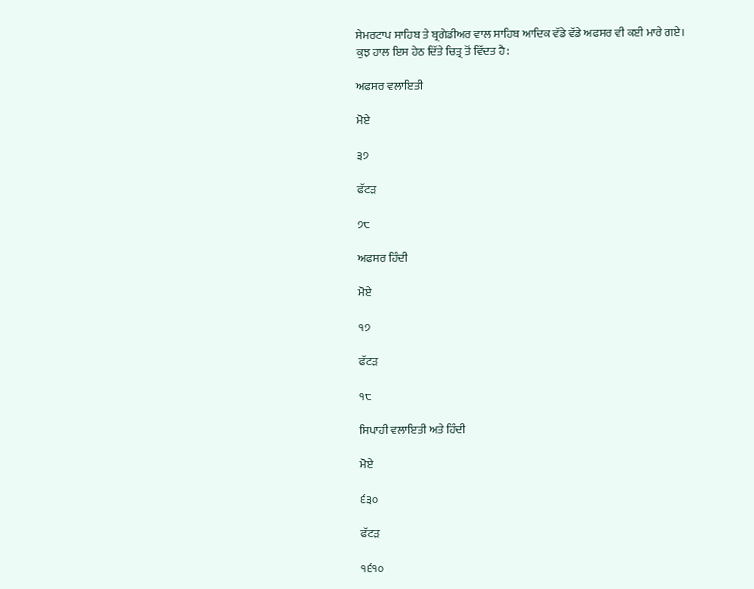ਸੇਮਰਟਾਪ ਸਾਹਿਬ ਤੇ ਬ੍ਰਗੇਡੀਅਰ ਵਾਲ ਸਾਹਿਬ ਆਦਿਕ ਵੱਡੇ ਵੱਡੇ ਅਫਸਰ ਵੀ ਕਈ ਮਾਰੇ ਗਏ। ਕੁਝ ਹਾਲ ਇਸ ਹੇਠ ਦਿੱਤੇ ਚਿਤ੍ਰ ਤੋਂ ਵਿੱਦਤ ਹੈ:

ਅਫਸਰ ਵਲਾਇਤੀ

ਮੋਏ

੩੭

ਫੱਟੜ

੭੮

ਅਫਸਰ ਹਿੰਦੀ

ਮੋਏ

੧੭

ਫੱਟੜ

੧੮

ਸਿਪਾਹੀ ਵਲਾਇਤੀ ਅਤੇ ਹਿੰਦੀ

ਮੋਏ

੬੩੦

ਫੱਟੜ

੧੬੧੦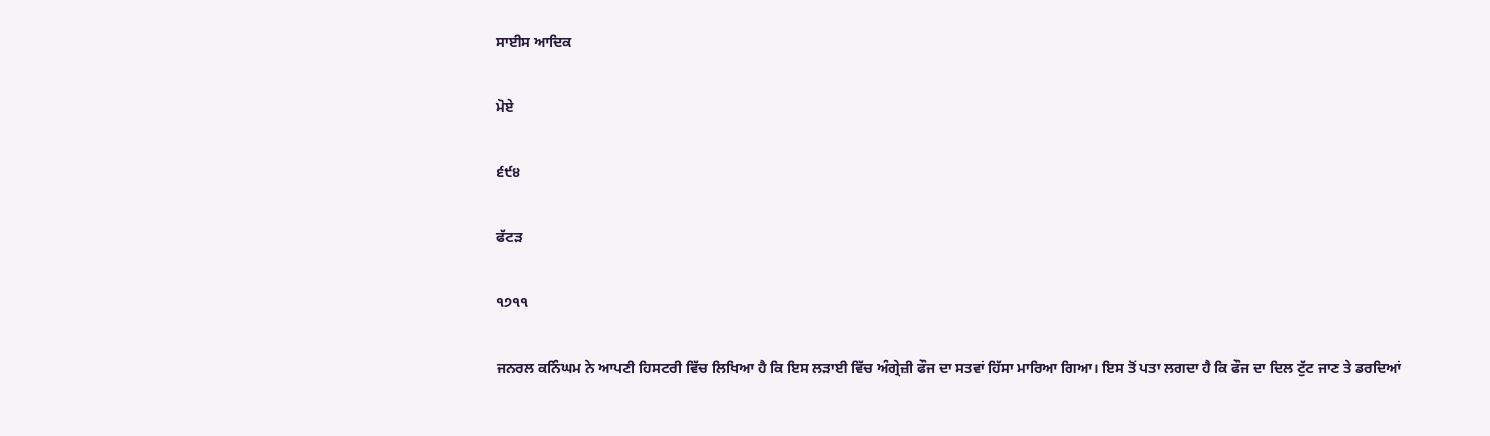ਸਾਈਸ ਆਦਿਕ

ਮੋਏ

੬੯੪

ਫੱਟੜ

੧੭੧੧

ਜਨਰਲ ਕਨਿੰਘਮ ਨੇ ਆਪਣੀ ਹਿਸਟਰੀ ਵਿੱਚ ਲਿਖਿਆ ਹੈ ਕਿ ਇਸ ਲੜਾਈ ਵਿੱਚ ਅੰਗ੍ਰੇਜ਼ੀ ਫੌਜ ਦਾ ਸਤਵਾਂ ਹਿੱਸਾ ਮਾਰਿਆ ਗਿਆ। ਇਸ ਤੋਂ ਪਤਾ ਲਗਦਾ ਹੈ ਕਿ ਫੌਜ ਦਾ ਦਿਲ ਟੁੱਟ ਜਾਣ ਤੇ ਡਰਦਿਆਂ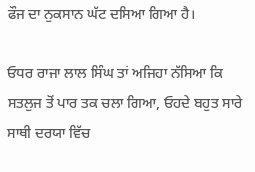ਫੌਜ ਦਾ ਨੁਕਸਾਨ ਘੱਟ ਦਸਿਆ ਗਿਆ ਹੈ।

ਓਧਰ ਰਾਜਾ ਲਾਲ ਸਿੰਘ ਤਾਂ ਅਜਿਹਾ ਨੱਸਿਆ ਕਿ ਸਤਲੁਜ ਤੋਂ ਪਾਰ ਤਕ ਚਲਾ ਗਿਆ, ਓਹਦੇ ਬਹੁਤ ਸਾਰੇ ਸਾਥੀ ਦਰਯਾ ਵਿੱਚ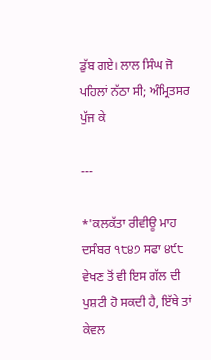ਡੁੱਬ ਗਏ। ਲਾਲ ਸਿੰਘ ਜੋ ਪਹਿਲਾਂ ਨੱਠਾ ਸੀ; ਅੰਮ੍ਰਿਤਸਰ ਪੁੱਜ ਕੇ

---

*'ਕਲਕੱਤਾ ਰੀਵੀਊ ਮਾਹ ਦਸੰਬਰ ੧੮੪੭ ਸਫਾ ੪੯੮ ਵੇਖਣ ਤੋਂ ਵੀ ਇਸ ਗੱਲ ਦੀ ਪੁਸ਼ਟੀ ਹੋ ਸਕਦੀ ਹੈ, ਇੱਥੇ ਤਾਂ ਕੇਵਲ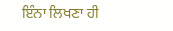ਇੰਨਾ ਲਿਖਣਾ ਹੀ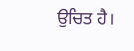ਉਚਿਤ ਹੈ।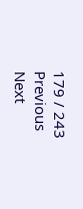179 / 243
Previous
Next